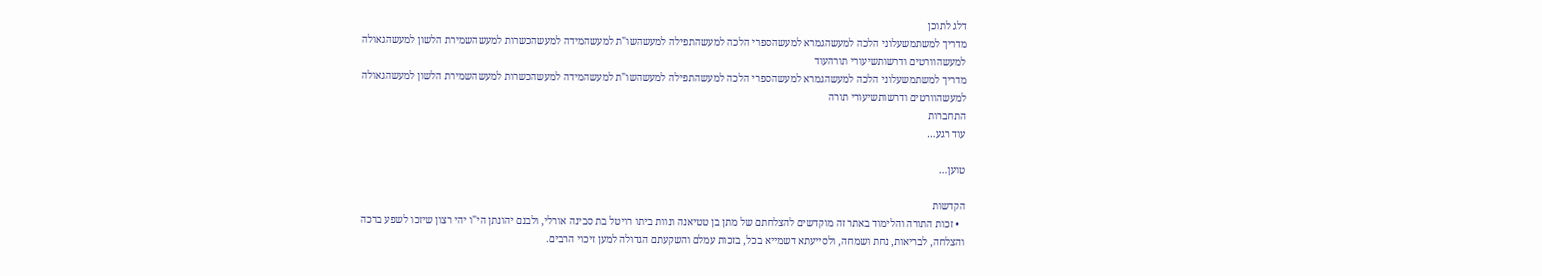דלג לתוכן
מדריך למשתמשעלוני הלכה למעשהגמרא למעשהספרי הלכה למעשהתפילה למעשהשו"ת למעשהמידה למעשהכשרות למעשהשמירת הלשון למעשהגאולה למעשהוורטים ודרשותשיעורי תורהעוד
מדריך למשתמשעלוני הלכה למעשהגמרא למעשהספרי הלכה למעשהתפילה למעשהשו"ת למעשהמידה למעשהכשרות למעשהשמירת הלשון למעשהגאולה למעשהוורטים ודרשותשיעורי תורה
התחברות
עוד רגע…

טוען…

הקדשות
  • זכות התורה והלימוד באתר זה מוקדשים להצלחתם של מתן בן טטיאנה ונוות ביתו רויטל בת סבינה אורלי, ולבנם יהונתן הי"ו יהי רצון שיזכו לשפע ברכה והצלחה, לבריאות, נחת ושמחה, ולסייעתא דשמייא בכל, בזכות עמלם והשקעתם הגדולה למען זיכוי הרבים.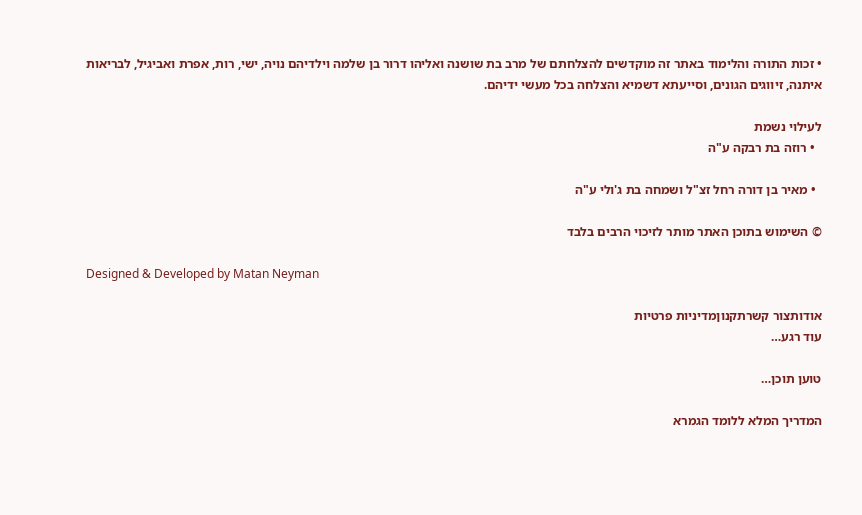• זכות התורה והלימוד באתר זה מוקדשים להצלחתם של מרב בת שושנה ואליהו דרור בן שלמה וילדיהם נויה, ישי, רות, אפרת ואביגיל, לבריאות איתנה, זיווגים הגונים, וסייעתא דשמיא והצלחה בכל מעשי ידיהם.

לעילוי נשמת
  • רוזה בת רבקה ע"ה

  • מאיר בן דורה רחל זצ"ל ושמחה בת ג'ולי ע"ה

© השימוש בתוכן האתר מותר לזיכוי הרבים בלבד

Designed & Developed by Matan Neyman

אודותצור קשרתקנוןמדיניות פרטיות
עוד רגע…

טוען תוכן…

המדריך המלא ללומד הגמרא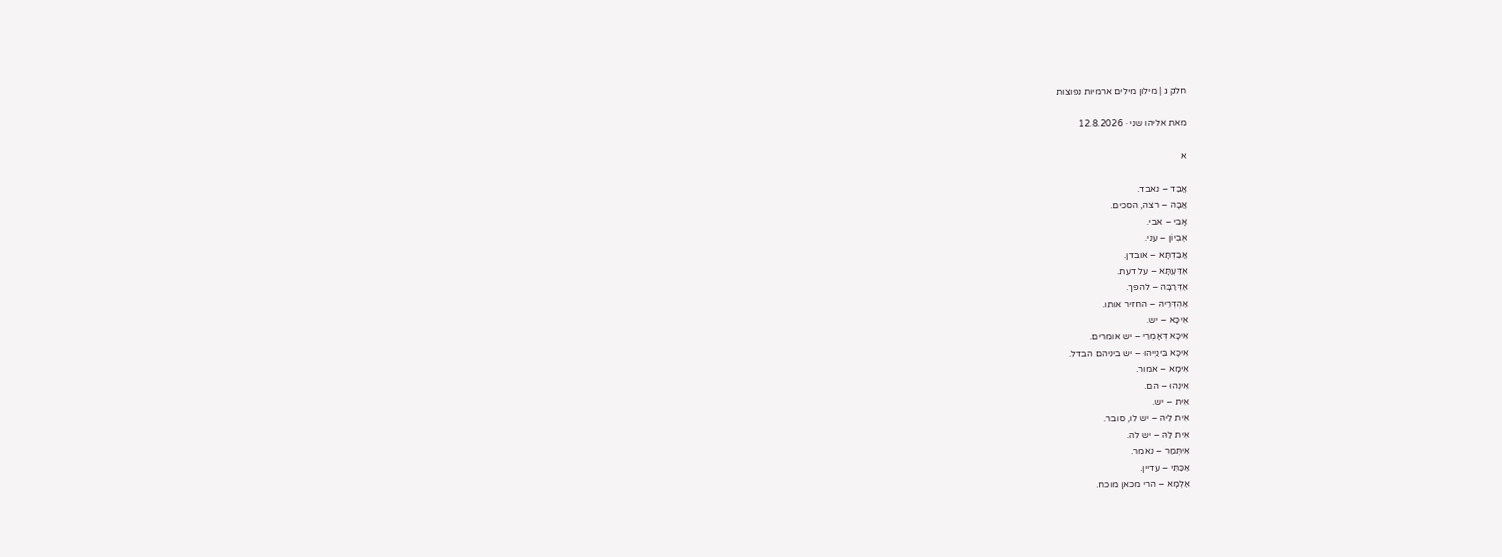חלק ג | מילון מילים ארמיות נפוצות

מאת אליהו שני · 12.8.2026

א

אֲבַד – נאבד.
אֲבָה – רצה, הסכים.
אָבִי – אבי.
אֶבְיוֹן – עני.
אֲבַדְתָּא – אובדן.
אַדַּעְתָּא – על דעת.
אַדְּרַבָּה – להפך.
אַהְדְּרֵיהּ – החזיר אותו.
אִיכָּא – יש.
אִיכָּא דְּאָמְרֵי – יש אומרים.
אִיכָּא בֵּינַיְיהוּ – יש ביניהם הבדל.
אֵימָא – אמור.
אִינְהוּ – הם.
אִית – יש.
אִית לֵיהּ – יש לו, סובר.
אִית לַהּ – יש לה.
אִיתְּמַר – נאמר.
אַכַּתִּי – עדיין.
אַלְמָא – הרי מכאן מוכח.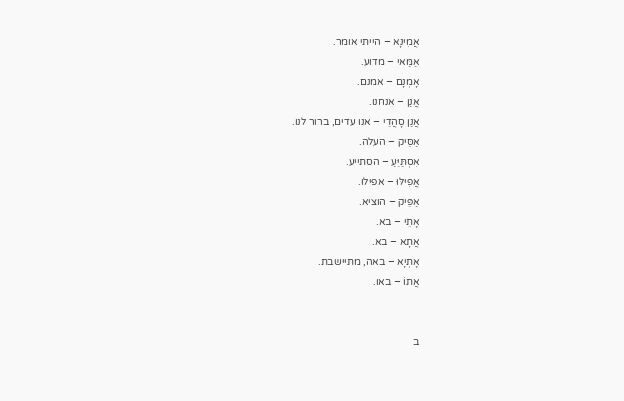אֲמִינָא – הייתי אומר.
אַמַּאי – מדוע.
אָמְנָם – אמנם.
אֲנַן – אנחנו.
אֲנַן סָהֲדֵי – אנו עדים, ברור לנו.
אַסֵּיק – העלה.
אִסְתַּיֵּעַ – הסתייע.
אֲפִילּוּ – אפילו.
אַפֵּיק – הוציא.
אָתֵי – בא.
אֲתָא – בא.
אָתְיָא – באה, מתיישבת.
אֲתוֹ – באו.


ב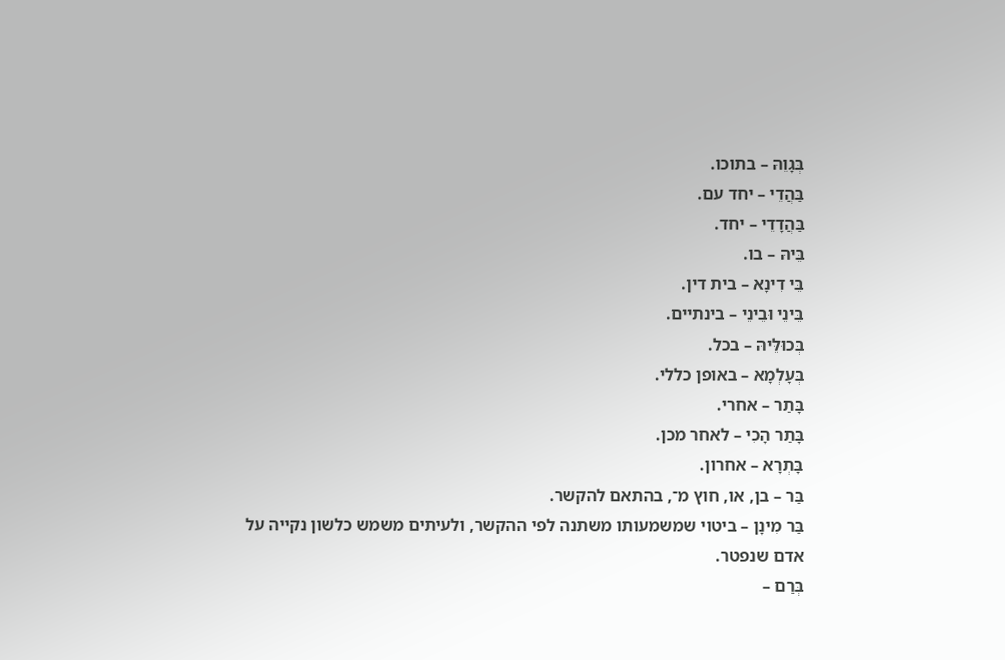בְּגָוֵהּ – בתוכו.
בַּהֲדֵי – יחד עם.
בַּהֲדָדֵי – יחד.
בֵּיהּ – בו.
בֵּי דִינָא – בית דין.
בֵּינֵי וּבֵינֵי – בינתיים.
בְּכוּלֵּיהּ – בכל.
בְּעָלְמָא – באופן כללי.
בָּתַר – אחרי.
בָּתַר הָכִי – לאחר מכן.
בָּתְרָא – אחרון.
בַּר – בן, או, חוץ מ־, בהתאם להקשר.
בַּר מִינָן – ביטוי שמשמעותו משתנה לפי ההקשר, ולעיתים משמש כלשון נקייה על אדם שנפטר.
בְּרַם –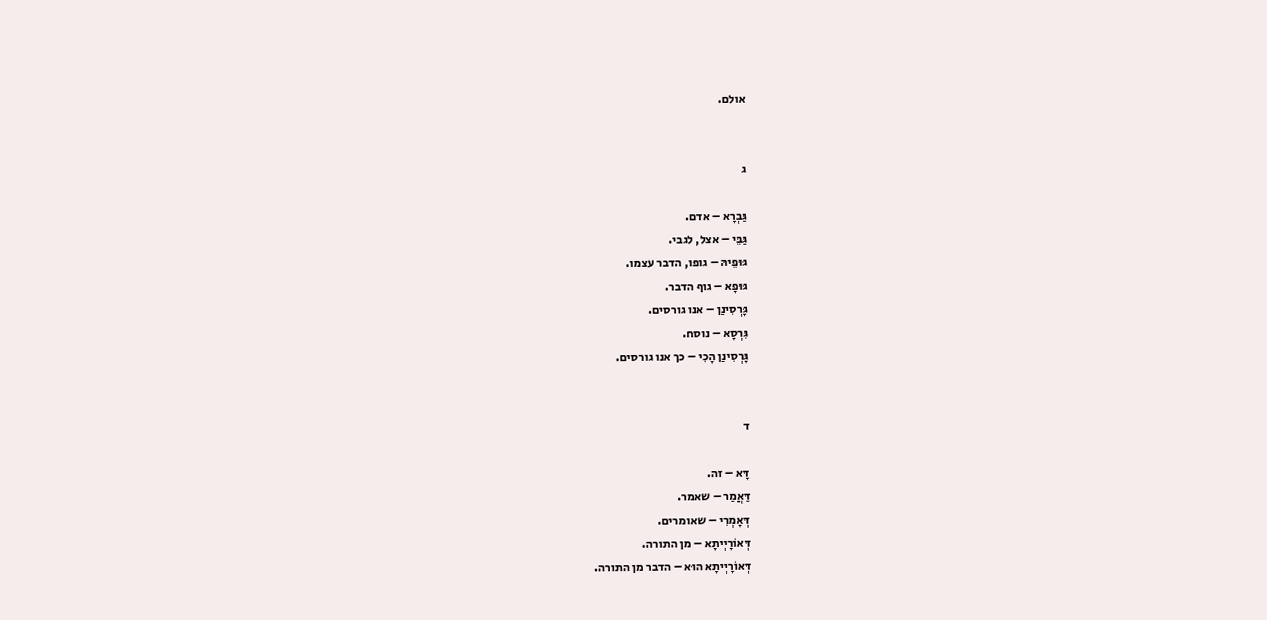אולם.


ג

גַּבְרָא – אדם.
גַּבֵּי – אצל, לגבי.
גּוּפֵיהּ – גופו, הדבר עצמו.
גּוּפָא – גוף הדבר.
גָּרְסִינַן – אנו גורסים.
גִּרְסָא – נוסח.
גָּרְסִינַן הָכִי – כך אנו גורסים.


ד

דָּא – זה.
דַּאֲמַר – שאמר.
דְּאָמְרִי – שאומרים.
דְּאוֹרָיְיתָא – מן התורה.
דְּאוֹרָיְיתָא הוּא – הדבר מן התורה.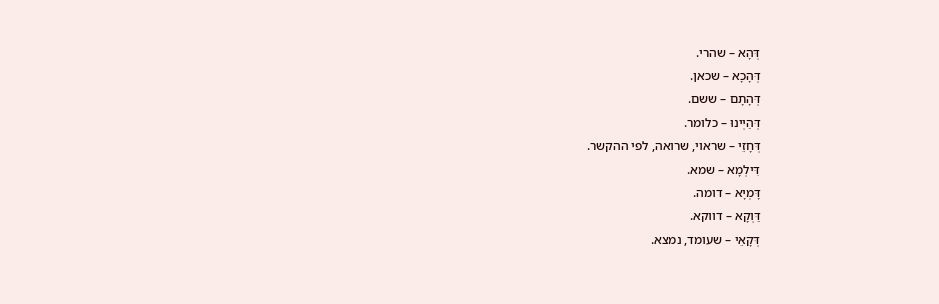דְּהָא – שהרי.
דְּהָכָא – שכאן.
דְּהָתָם – ששם.
דְּהַיְינוּ – כלומר.
דְּחָזֵי – שראוי, שרואה, לפי ההקשר.
דִּילְמָא – שמא.
דָּמְיָא – דומה.
דַּוְקָא – דווקא.
דְּקָאֵי – שעומד, נמצא.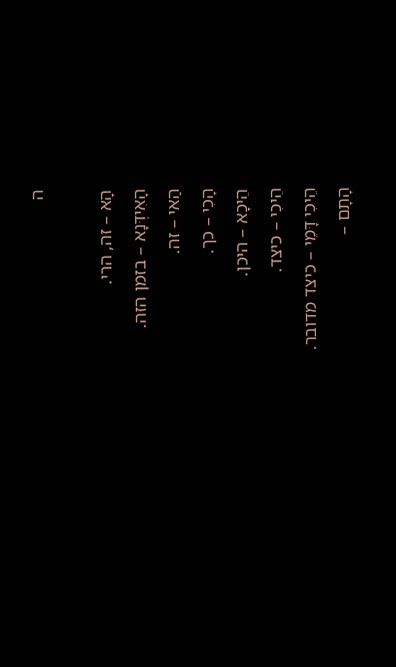ה

הָא – זה, הרי.
הָאִידְּנָא – בזמן הזה.
הַאי – זה.
הָכִי – כך.
הֵיכָא – היכן.
הֵיכִי – כיצד.
הֵיכִי דָּמֵי – כיצד מדובר.
הָתָם –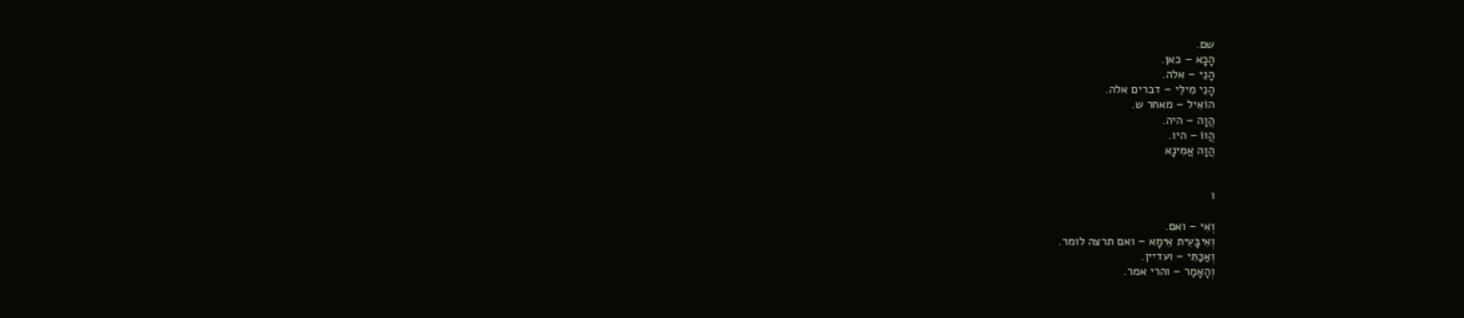שם.
הָכָא – כאן.
הָנֵי – אלה.
הָנֵי מִילֵּי – דברים אלה.
הוֹאִיל – מאחר ש.
הֲוָה – היה.
הֲווֹ – היו.
הֲוָה אֲמִינָא


ו

וְאִי – ואם.
וְאִיבָּעֵית אֵימָא – ואם תרצה לומר.
וְאַכַּתִּי – ועדיין.
וְהָאָמַר – והרי אמר.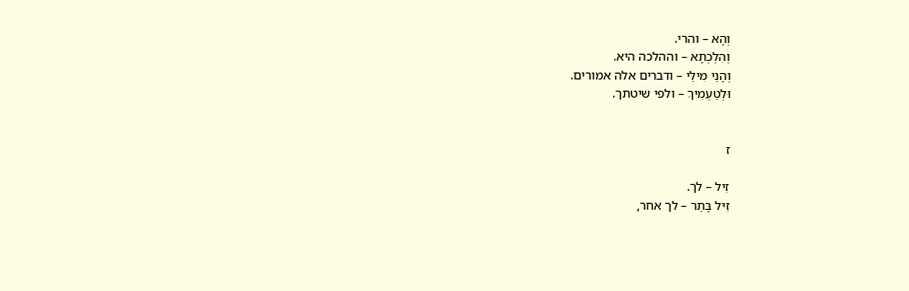וְהָא – והרי.
וְהִלְכְתָא – וההלכה היא.
וְהָנֵי מִילֵּי – ודברים אלה אמורים.
וּלְטַעְמִיךְ – ולפי שיטתך.


ז

זִיל – לך.
זִיל בָּתַר – לך אחר,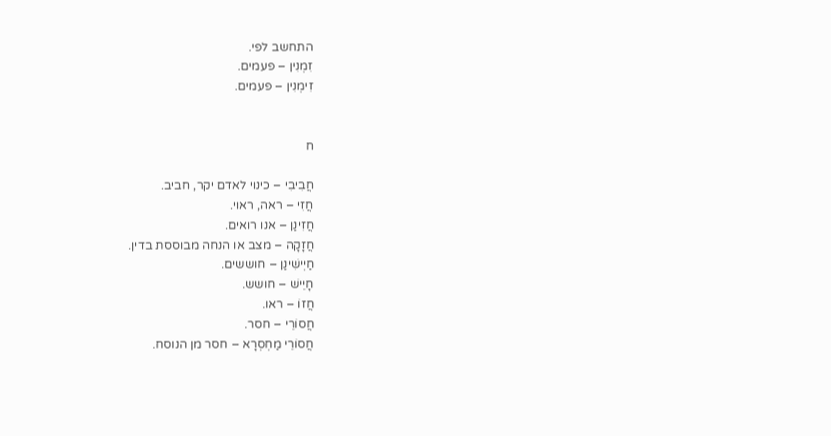התחשב לפי.
זִמְנִין – פעמים.
זִימְנִין – פעמים.


ח

חֲבִיבִי – כינוי לאדם יקר, חביב.
חֲזִי – ראה, ראוי.
חֲזִינַן – אנו רואים.
חֲזָקָה – מצב או הנחה מבוססת בדין.
חַיְישִׁינַן – חוששים.
חָיֵישׁ – חושש.
חֲזוֹ – ראו.
חֲסוֹרֵי – חסר.
חֲסוֹרֵי מַחְסְרָא – חסר מן הנוסח.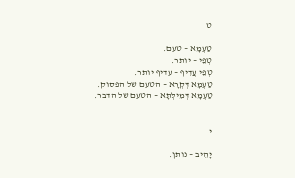ט

טַעְמָא – טעם.
טְפֵי – יותר.
טְפֵי עֲדִיף – עדיף יותר.
טַעְמָא דְּקְרָא – הטעם של הפסוק.
טַעְמָא דְּמִילְּתָא – הטעם של הדבר.


י

יָהֵיב – נותן.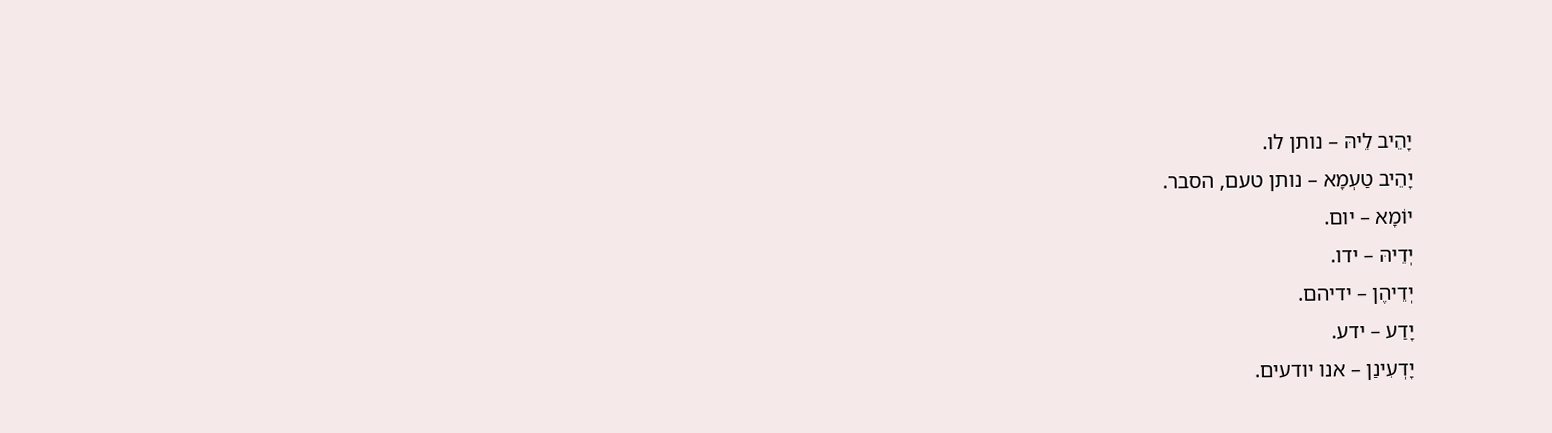יָהֵיב לֵיהּ – נותן לו.
יָהֵיב טַעְמָא – נותן טעם, הסבר.
יוֹמָא – יום.
יְדֵיהּ – ידו.
יְדֵיהֶן – ידיהם.
יָדַע – ידע.
יָדְעִינַן – אנו יודעים.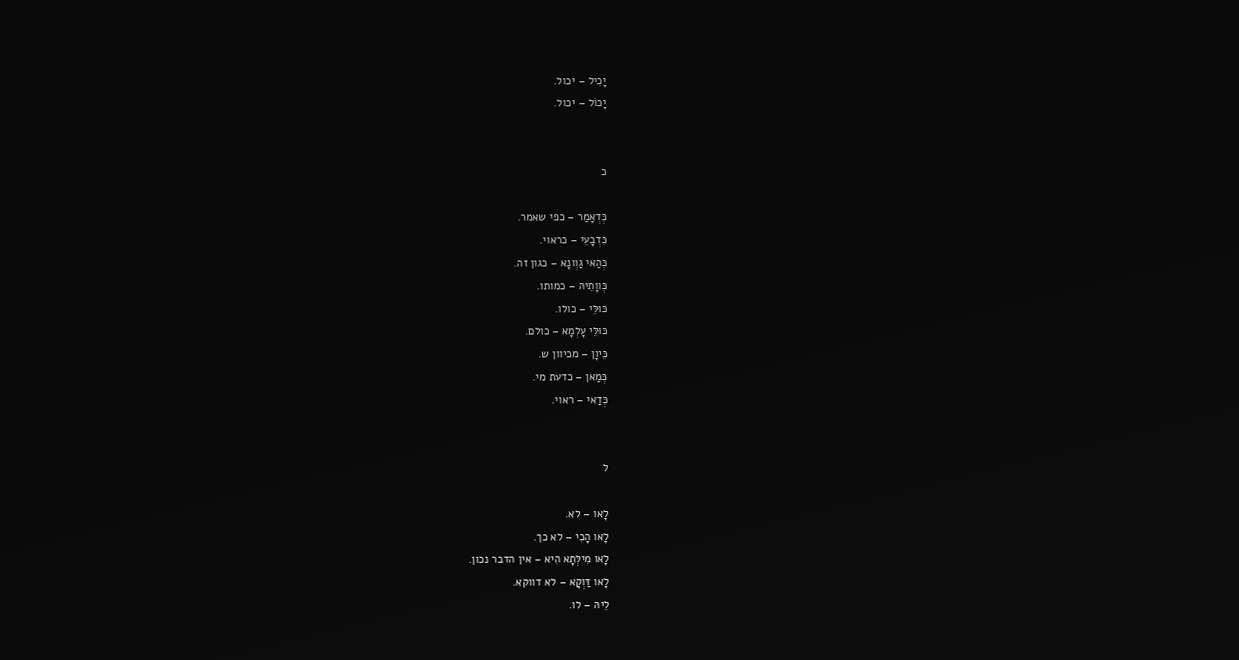יָכִיל – יכול.
יָכוֹל – יכול.


כ

כְּדְאָמַר – כפי שאמר.
כִּדְבָעֵי – כראוי.
כְּהַאי גַוְונָא – כגון זה.
כְּווָתֵיהּ – כמותו.
כּוּלֵּי – כולו.
כּוּלֵּי עָלְמָא – כולם.
כֵּיוָן – מכיוון ש.
כְּמַאן – כדעת מי.
כְּדַאי – ראוי.


ל

לָאו – לא.
לָאו הָכִי – לא כך.
לָאו מִילְּתָא הִיא – אין הדבר נכון.
לָאו דַּוְקָא – לא דווקא.
לֵיהּ – לו.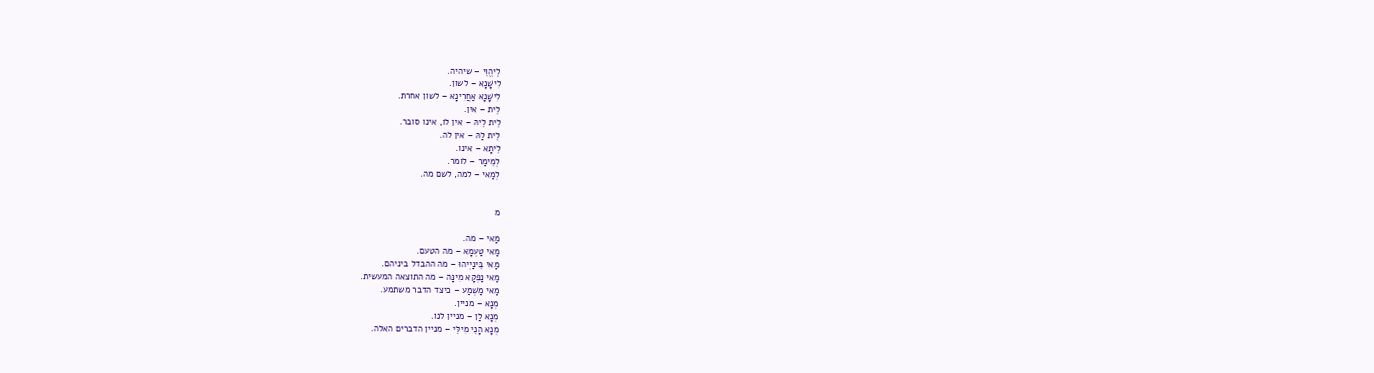לֶיהֱוֵי – שיהיה.
לִישָּׁנָא – לשון.
לִישָּׁנָא אַחֲרִינָא – לשון אחרת.
לֵית – אין.
לֵית לֵיהּ – אין לו, אינו סובר.
לֵית לַהּ – אין לה.
לֵיתָא – אינו.
לְמֵימַר – לומר.
לְמַאי – למה, לשם מה.


מ

מַאי – מה.
מַאי טַעְמָא – מה הטעם.
מַאי בֵּינַיְיהוּ – מה ההבדל ביניהם.
מַאי נַפְקָא מִינָּה – מה התוצאה המעשית.
מַאי מַשְׁמַע – כיצד הדבר משתמע.
מְנָא – מניין.
מְנָא לַן – מניין לנו.
מְנָא הָנֵי מִילֵּי – מניין הדברים האלה.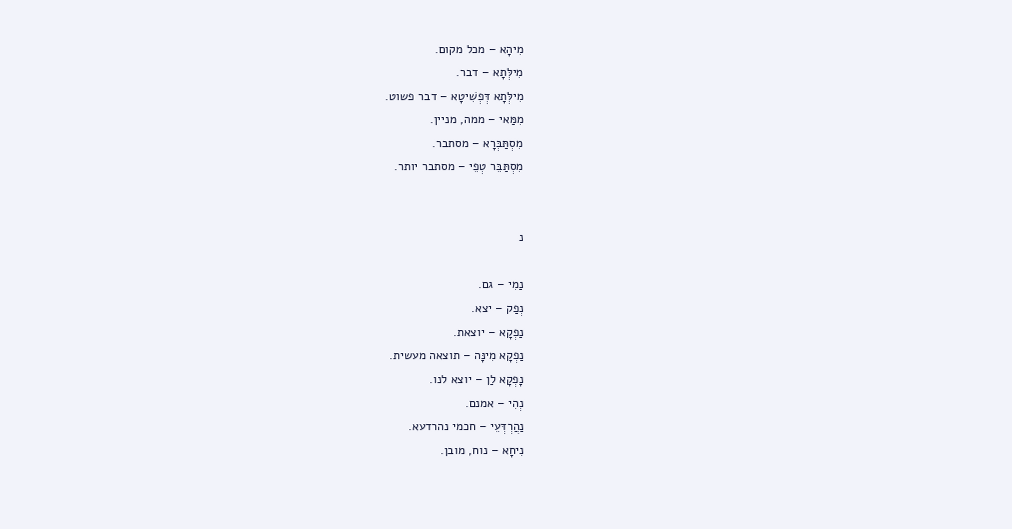מִיהָא – מכל מקום.
מִילְּתָא – דבר.
מִילְּתָא דְּפְשִׁיטָא – דבר פשוט.
מִמַּאי – ממה, מניין.
מִסְתַּבְּרָא – מסתבר.
מִסְתַּבֵּר טְפֵי – מסתבר יותר.


נ

נַמִי – גם.
נְפַק – יצא.
נַפְקָא – יוצאת.
נַפְקָא מִינָּה – תוצאה מעשית.
נָפְקָא לַן – יוצא לנו.
נְהִי – אמנם.
נַהֲרְדְּעֵי – חכמי נהרדעא.
נִיחָא – נוח, מובן.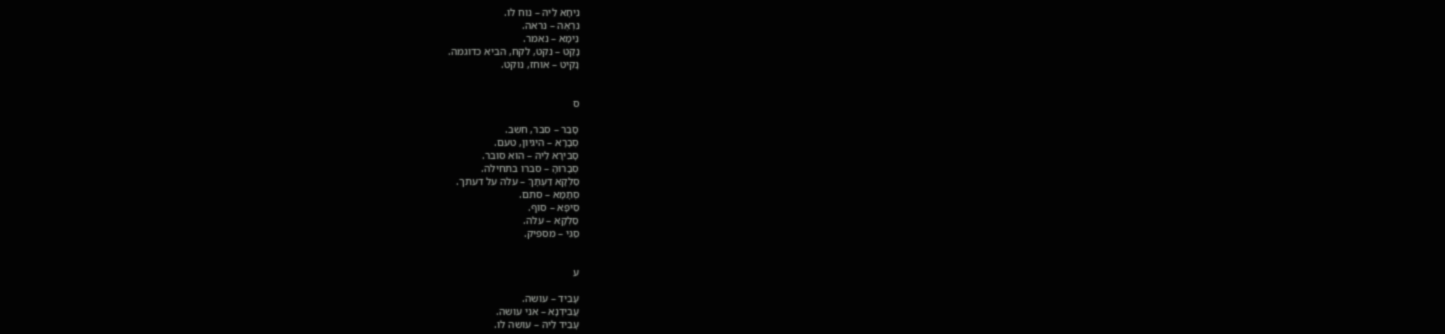נִיחָא לֵיהּ – נוח לו.
נִרְאֶה – נראה.
נֵימָא – נאמר.
נָקַט – נקט, לקח, הביא כדוגמה.
נָקִיט – אוחז, נוקט.


ס

סָבַר – סבר, חשב.
סְבָרָא – היגיון, טעם.
סָבִירָא לֵיהּ – הוא סובר.
סְבָרוּהָ – סברו בתחילה.
סַלְקָא דַּעְתָּךְ – עלה על דעתך.
סְתָמָא – סתם.
סֵיפָא – סוף.
סַלְקָא – עלה.
סַגִּי – מספיק.


ע

עָבֵיד – עושה.
עֲבִידְנָא – אני עושה.
עָבֵיד לֵיהּ – עושה לו.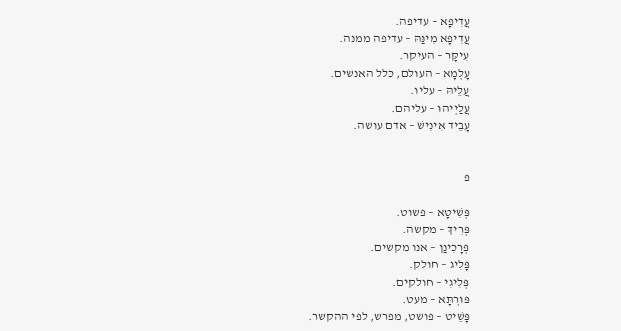עֲדִיפָא – עדיפה.
עֲדִיפָא מִינַּהּ – עדיפה ממנה.
עִיקָּר – העיקר.
עָלְמָא – העולם, כלל האנשים.
עֲלֵיהּ – עליו.
עֲלַיְיהוּ – עליהם.
עָבֵיד אִינִישׁ – אדם עושה.


פ

פְּשִׁיטָא – פשוט.
פְּרִיךְ – מקשה.
פְּרָכִינַן – אנו מקשים.
פָּלִיג – חולק.
פְּלִיגִי – חולקים.
פּוּרְתָּא – מעט.
פָּשֵׁיט – פושט, מפרש, לפי ההקשר.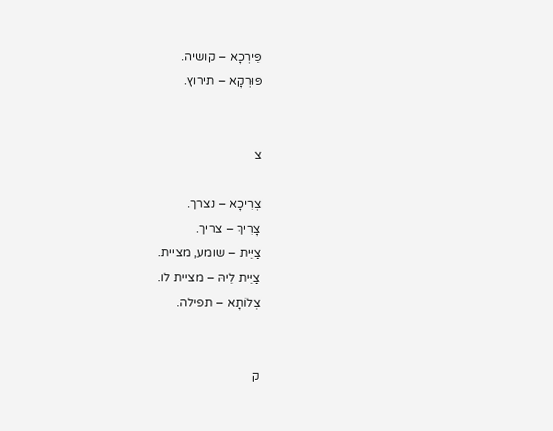פֵּירְכָא – קושיה.
פּוּרְקָא – תירוץ.


צ

צְרִיכָא – נצרך.
צָרִיךְ – צריך.
צַיֵּית – שומע, מציית.
צַיֵּית לֵיהּ – מציית לו.
צְלוֹתָא – תפילה.


ק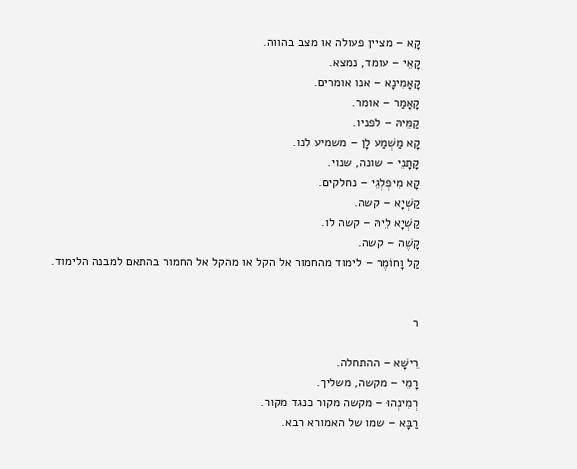קָא – מציין פעולה או מצב בהווה.
קָאֵי – עומד, נמצא.
קָאָמִינָא – אנו אומרים.
קָאָמַר – אומר.
קַמֵּיהּ – לפניו.
קָא מַשְׁמַע לָן – משמיע לנו.
קָתָנֵי – שונה, שנוי.
קָא מִיפְלְגֵי – נחלקים.
קַשְׁיָא – קשה.
קַשְׁיָא לֵיהּ – קשה לו.
קָשֶׁה – קשה.
קַל וָחוֹמֶר – לימוד מהחמור אל הקל או מהקל אל החמור בהתאם למבנה הלימוד.


ר

רֵישָׁא – ההתחלה.
רָמֵי – מקשה, משליך.
רְמִינְהוּ – מקשה מקור כנגד מקור.
רַבָּא – שמו של האמורא רבא.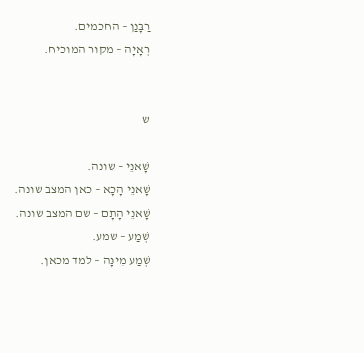רַבָּנַן – החכמים.
רְאָיָה – מקור המוכיח.


ש

שָׁאנֵי – שונה.
שָׁאנֵי הָכָא – כאן המצב שונה.
שָׁאנֵי הָתָם – שם המצב שונה.
שְׁמַע – שמע.
שְׁמַע מִינָּה – למד מכאן.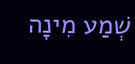שְׁמַע מִינָה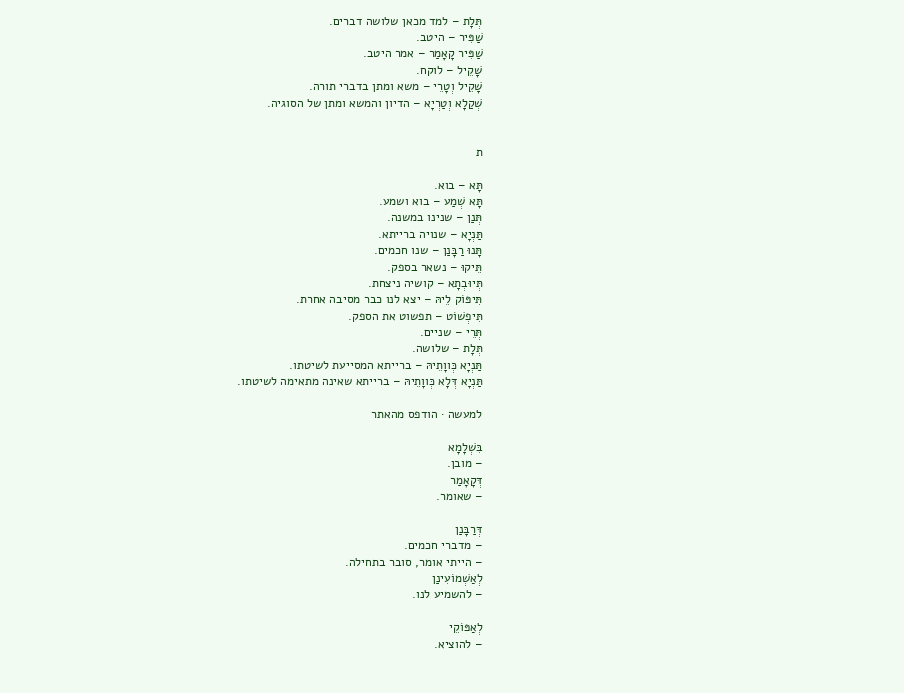תְּלָת – למד מכאן שלושה דברים.
שַׁפִּיר – היטב.
שַׁפִּיר קָאָמַר – אמר היטב.
שָׁקֵיל – לוקח.
שָׁקֵיל וְטָרֵי – משא ומתן בדברי תורה.
שְׁקַלָא וְטַרְיָא – הדיון והמשא ומתן של הסוגיה.


ת

תָּא – בוא.
תָּא שְׁמַע – בוא ושמע.
תְּנַן – שנינו במשנה.
תַּנְיָא – שנויה ברייתא.
תָּנוּ רַבָּנַן – שנו חכמים.
תֵּיקוּ – נשאר בספק.
תְּיוּבְתָא – קושיה ניצחת.
תִּיפּוֹק לֵיהּ – יצא לנו כבר מסיבה אחרת.
תִּיפְשׁוֹט – תפשוט את הספק.
תְּרֵי – שניים.
תְּלָת – שלושה.
תַּנְיָא כְּווָתֵיהּ – ברייתא המסייעת לשיטתו.
תַּנְיָא דְּלָא כְּווָתֵיהּ – ברייתא שאינה מתאימה לשיטתו.

למעשה · הודפס מהאתר

בִּשְׁלָמָא
– מובן.
דְּקָאָמַר
– שאומר.

דְּרַבָּנַן
– מדברי חכמים.
– הייתי אומר, סובר בתחילה.
לְאַשְׁמוֹעִינַן
– להשמיע לנו.

לְאַפּוֹקֵי
– להוציא.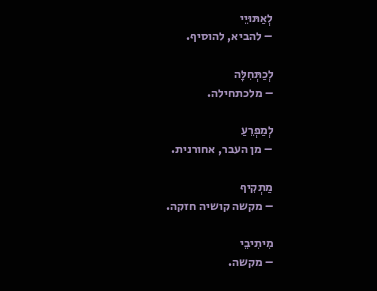לְאַתּוּיֵי
– להביא, להוסיף.

לְכַתְּחִלָּה
– מלכתחילה.

לְמַפְרֵעַ
– מן העבר, אחורנית.

מַתְקִיף
– מקשה קושיה חזקה.

מִיתִיבֵי
– מקשה.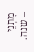מָתְנֵי
– שנה.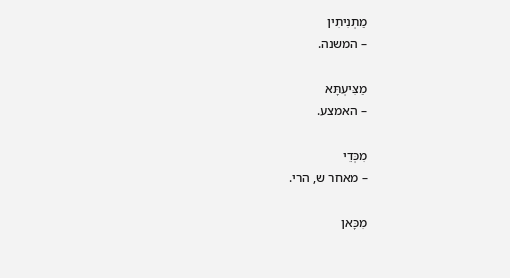מַתְנִיתִין
– המשנה.

מַצִּיעְתָּא
– האמצע.

מִכְּדֵי
– מאחר ש, הרי.

מִכָּאן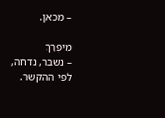– מכאן.

מִיפְרַךְ
– נשבר, נדחה, לפי ההקשר.